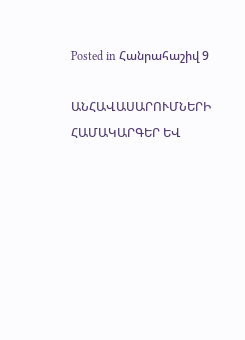Posted in Հանրահաշիվ 9

ԱՆՀԱՎԱՍԱՐՈՒՄՆԵՐԻ ՀԱՄԱԿԱՐԳԵՐ ԵՎ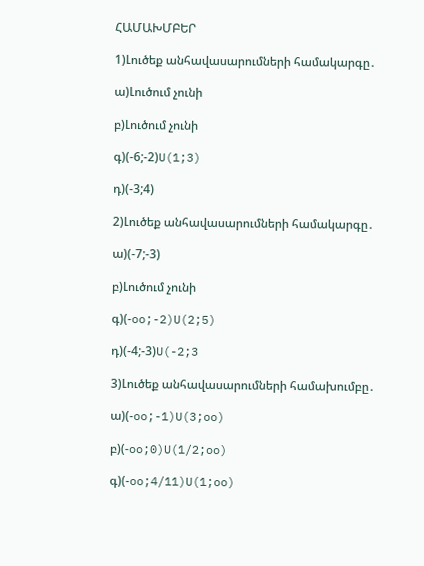ՀԱՄԱԽՄԲԵՐ

1)Լուծեք անհավասարումների համակարգը․

ա)Լուծում չունի

բ)Լուծում չունի

գ)(-6;-2)U(1;3)

դ)(-3;4)

2)Լուծեք անհավասարումների համակարգը․

ա)(-7;-3)

բ)Լուծում չունի

գ)(-oo;-2)U(2;5)

դ)(-4;-3)U(-2;3

3)Լուծեք անհավասարումների համախումբը․

ա)(-oo;-1)U(3;oo)

բ)(-oo;0)U(1/2;oo)

գ)(-oo;4/11)U(1;oo)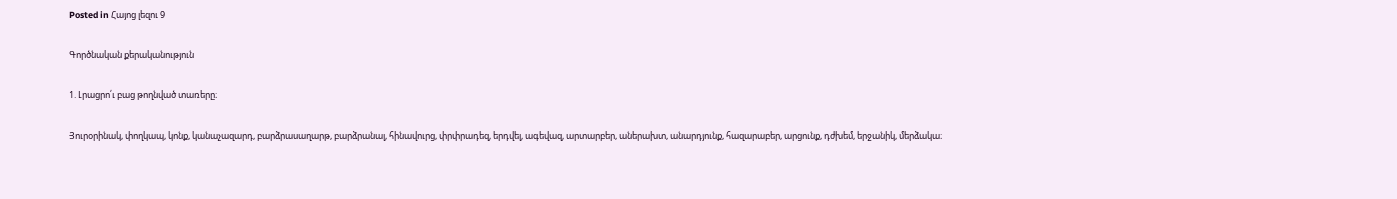Posted in Հայոց լեզու 9

Գործնական քերականություն

1. Լրացրո՛ւ բաց թողնված տառերը։

Յուրօրինակ, փողկապ, կոնք, կանաչազարդ, բարձրասաղարթ, բարձրանալ, հինավուրց, փրփրադեզ, երդվել, ագեվազ, արտարբեր, աներախտ, անարդյունք, հազարաբեր, արցունք, դժխեմ, երջանիկ, մերձակա։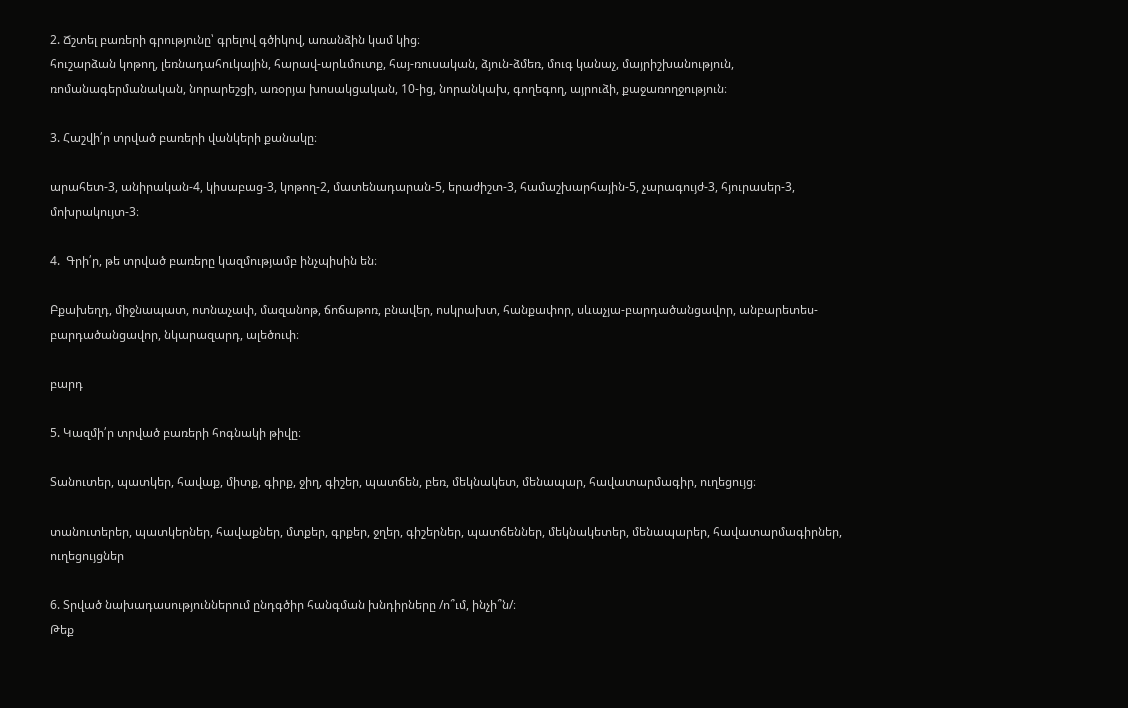2. Ճշտել բառերի գրությունը՝ գրելով գծիկով, առանձին կամ կից։
հուշարձան կոթող, լեռնադահուկային, հարավ-արևմուտք, հայ-ռուսական, ձյուն-ձմեռ, մուգ կանաչ, մայրիշխանություն, ռոմանագերմանական, նորարեշցի, առօրյա խոսակցական, 10-ից, նորանկախ, գողեգող, այրուձի, քաջառողջություն։

3. Հաշվի՛ր տրված բառերի վանկերի քանակը։

արահետ-3, անիրական-4, կիսաբաց-3, կոթող-2, մատենադարան-5, երաժիշտ-3, համաշխարհային-5, չարագույժ-3, հյուրասեր-3, մոխրակույտ-3։

4.  Գրի՛ր, թե տրված բառերը կազմությամբ ինչպիսին են։

Բքախեղդ, միջնապատ, ոտնաչափ, մազանոթ, ճոճաթոռ, բնավեր, ոսկրախտ, հանքափոր, սևաչյա-բարդածանցավոր, անբարետես-բարդածանցավոր, նկարազարդ, ալեծուփ։

բարդ

5. Կազմի՛ր տրված բառերի հոգնակի թիվը։

Տանուտեր, պատկեր, հավաք, միտք, գիրք, ջիղ, գիշեր, պատճեն, բեռ, մեկնակետ, մենապար, հավատարմագիր, ուղեցույց։

տանուտերեր, պատկերներ, հավաքներ, մտքեր, գրքեր, ջղեր, գիշերներ, պատճեններ, մեկնակետեր, մենապարեր, հավատարմագիրներ, ուղեցույցներ

6. Տրված նախադասություններում ընդգծիր հանգման խնդիրները /ո՞ւմ, ինչի՞ն/։
Թեք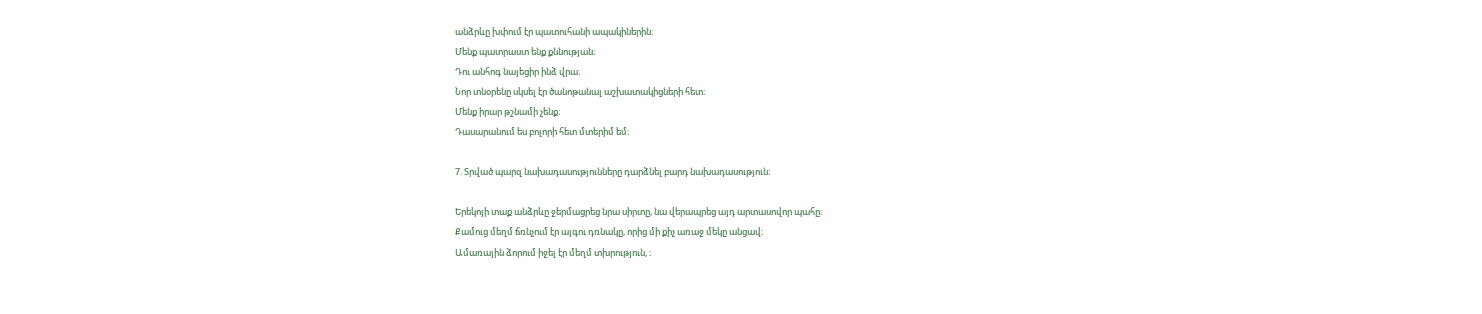անձրևը խփում էր պատուհանի ապակիներին։
Մենք պատրաստ ենք քննության։
Դու անհոգ նայեցիր ինձ վրա։
Նոր տնօրենը սկսել էր ծանոթանալ աշխատակիցների հետ։
Մենք իրար թշնամի չենք։
Դասարանում ես բոլորի հետ մտերիմ եմ։

7. Տրված պարզ նախադասությունները դարձնել բարդ նախադասություն։

Երեկոյի տաք անձրևը ջերմացրեց նրա սիրտը, նա վերապրեց այդ արտասովոր պահը։
Քամուց մեղմ ճռնչում էր այգու դռնակը, որից մի քիչ առաջ մեկը անցավ։
Ամառային ձորում իջել էր մեղմ տխրություն, ։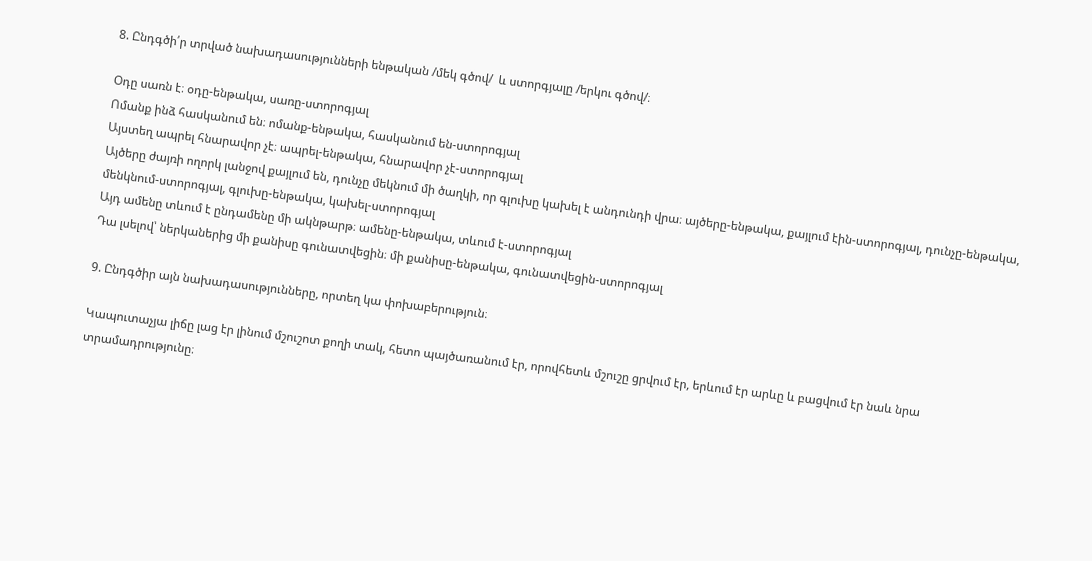8. Ընդգծի՛ր տրված նախադասությունների ենթական /մեկ գծով/  և ստորգյալը /երկու գծով/։

Օդը սառն է։ օդը-ենթակա, սառը-ստորոգյալ
Ոմանք ինձ հասկանում են։ ոմանք-ենթակա, հասկանում են-ստորոգյալ
Այստեղ ապրել հնարավոր չէ։ ապրել-ենթակա, հնարավոր չէ-ստորոգյալ
Այծերը ժայռի ողորկ լանջով քայլում են, դունչը մեկնում մի ծաղկի, որ գլուխը կախել է անդունդի վրա։ այծերը-ենթակա, քայլում էին-ստորոգյալ, դունչը-ենթակա, մենկնում-ստորոգյալ, գլուխը-ենթակա, կախել-ստորոգյալ
Այդ ամենը տևում է ընդամենը մի ակնթարթ։ ամենը-ենթակա, տևում է-ստորոգյալ
Դա լսելով՝ ներկաներից մի քանիսը գունատվեցին։ մի քանիսը-ենթակա, գունատվեցին-ստորոգյալ

9. Ընդգծիր այն նախադասությունները, որտեղ կա փոխաբերություն։

Կապուտաչյա լիճը լաց էր լինում մշուշոտ քողի տակ, հետո պայծառանում էր, որովհետև մշուշը ցրվում էր, երևում էր արևը և բացվում էր նաև նրա տրամադրությունը։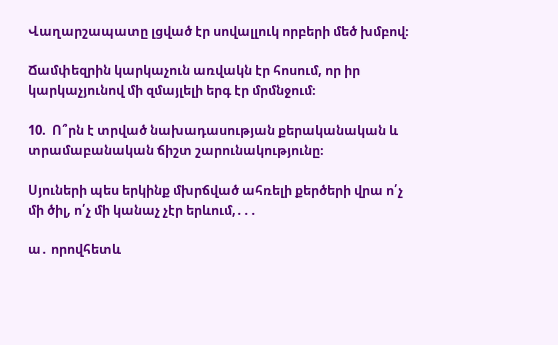Վաղարշապատը լցված էր սովալլուկ որբերի մեծ խմբով։

Ճամփեզրին կարկաչուն առվակն էր հոսում, որ իր կարկաչյունով մի զմայլելի երգ էր մրմնջում։

10.  Ո՞րն է տրված նախադասության քերականական և տրամաբանական ճիշտ շարունակությունը։

Սյուների պես երկինք մխրճված ահռելի քերծերի վրա ո՛չ մի ծիլ, ո՛չ մի կանաչ չէր երևում,․․․

ա․ որովհետև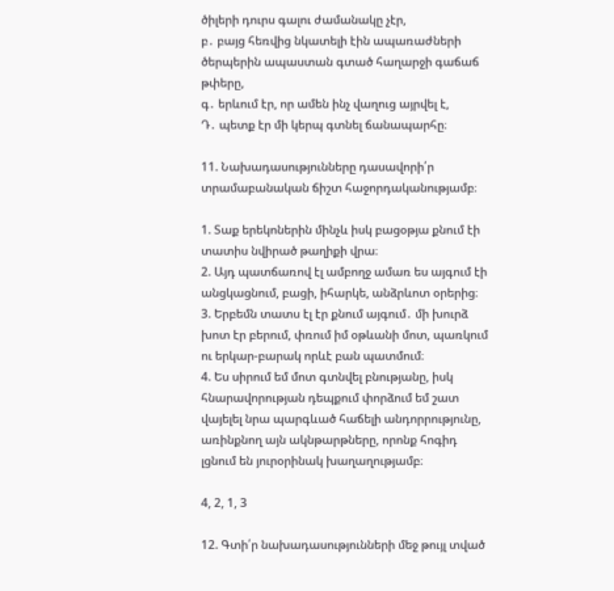ծիլերի դուրս գալու ժամանակը չէր,
բ․ բայց հեռվից նկատելի էին ապառաժների ծերպերին ապաստան գտած հաղարջի գաճաճ թփերը,
գ․ երևում էր, որ ամեն ինչ վաղուց այրվել է,
Դ․ պետք էր մի կերպ գտնել ճանապարհը։

11. Նախադասությունները դասավորի՛ր տրամաբանական ճիշտ հաջորդականությամբ։

1. Տաք երեկոներին մինչև իսկ բացօթյա քնում էի տատիս նվիրած թաղիքի վրա։
2. Այդ պատճառով էլ ամբողջ ամառ ես այգում էի անցկացնում, բացի, իհարկե, անձրևոտ օրերից։
3. Երբեմն տատս էլ էր քնում այգում․ մի խուրձ խոտ էր բերում, փռում իմ օթևանի մոտ, պառկում ու երկար-բարակ որևէ բան պատմում։
4. Ես սիրում եմ մոտ գտնվել բնությանը, իսկ հնարավորության դեպքում փորձում եմ շատ վայելել նրա պարգևած հաճելի անդորրությունը, առինքնող այն ակնթարթները, որոնք հոգիդ լցնում են յուրօրինակ խաղաղությամբ։

4, 2, 1, 3

12. Գտի՛ր նախադասությունների մեջ թույլ տված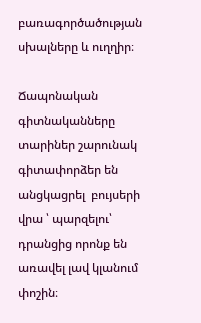բառագործածության սխալները և ուղղիր։

Ճապոնական գիտնականները տարիներ շարունակ գիտափորձեր են անցկացրել  բույսերի վրա ՝ պարզելու՝ դրանցից որոնք են առավել լավ կլանում փոշին։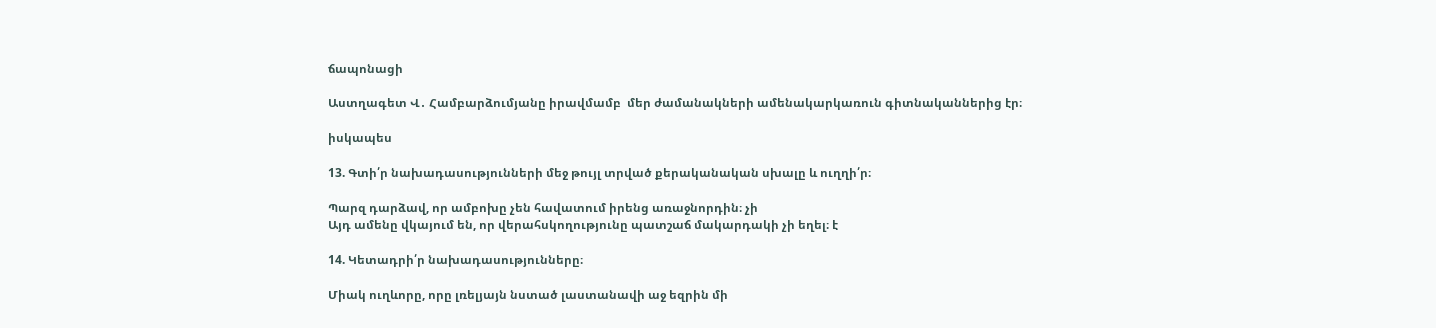ճապոնացի

Աստղագետ Վ․ Համբարձումյանը իրավմամբ  մեր ժամանակների ամենակարկառուն գիտնականներից էր։

իսկապես

13. Գտի՛ր նախադասությունների մեջ թույլ տրված քերականական սխալը և ուղղի՛ր։

Պարզ դարձավ, որ ամբոխը չեն հավատում իրենց առաջնորդին։ չի
Այդ ամենը վկայում են, որ վերահսկողությունը պատշաճ մակարդակի չի եղել։ է

14. Կետադրի՛ր նախադասությունները։

Միակ ուղևորը, որը լռելյայն նստած լաստանավի աջ եզրին մի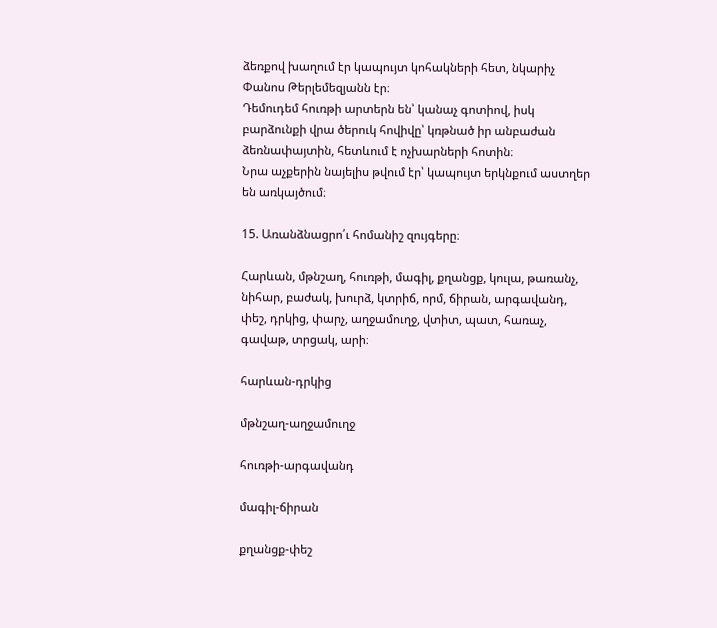ձեռքով խաղում էր կապույտ կոհակների հետ, նկարիչ Փանոս Թերլեմեզյանն էր։
Դեմուդեմ հուռթի արտերն են՝ կանաչ գոտիով, իսկ բարձունքի վրա ծերուկ հովիվը՝ կռթնած իր անբաժան ձեռնափայտին, հետևում է ոչխարների հոտին։
Նրա աչքերին նայելիս թվում էր՝ կապույտ երկնքում աստղեր են առկայծում։

15. Առանձնացրո՛ւ հոմանիշ զույգերը։

Հարևան, մթնշաղ, հուռթի, մագիլ, քղանցք, կուլա, թառանչ, նիհար, բաժակ, խուրձ, կտրիճ, որմ, ճիրան, արգավանդ, փեշ, դրկից, փարչ, աղջամուղջ, վտիտ, պատ, հառաչ, գավաթ, տրցակ, արի։

հարևան-դրկից

մթնշաղ-աղջամուղջ

հուռթի-արգավանդ

մագիլ-ճիրան

քղանցք-փեշ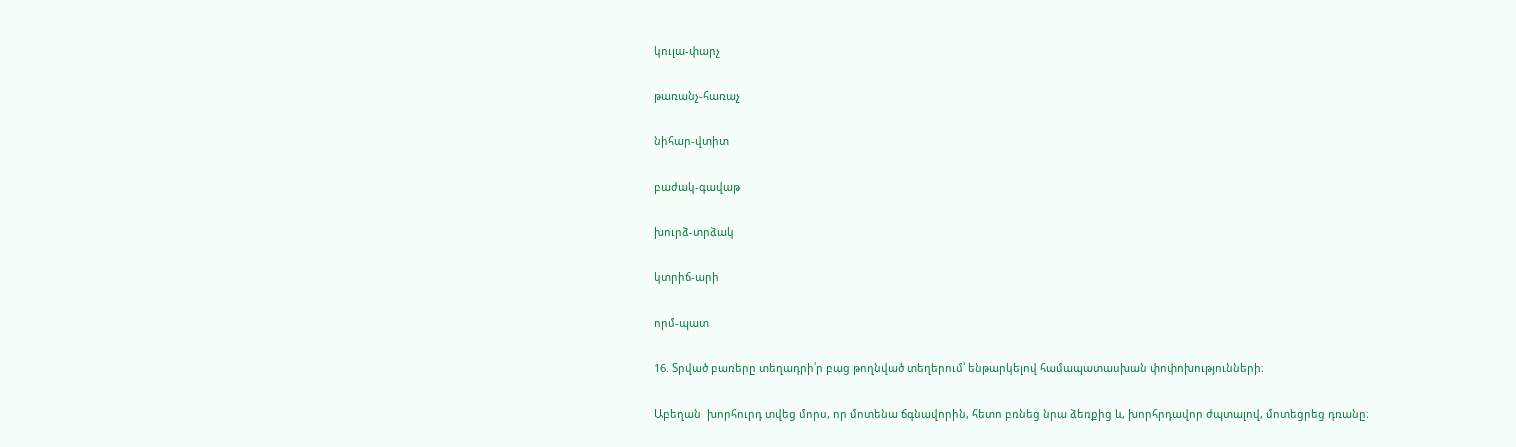կուլա-փարչ

թառանչ-հառաչ

նիհար-վտիտ

բաժակ-գավաթ

խուրձ-տրձակ

կտրիճ-արի

որմ-պատ

16. Տրված բառերը տեղադրի՛ր բաց թողնված տեղերում՝ ենթարկելով համապատասխան փոփոխությունների։

Աբեղան  խորհուրդ տվեց մորս, որ մոտենա ճգնավորին, հետո բռնեց նրա ձեռքից և, խորհրդավոր ժպտալով, մոտեցրեց դռանը։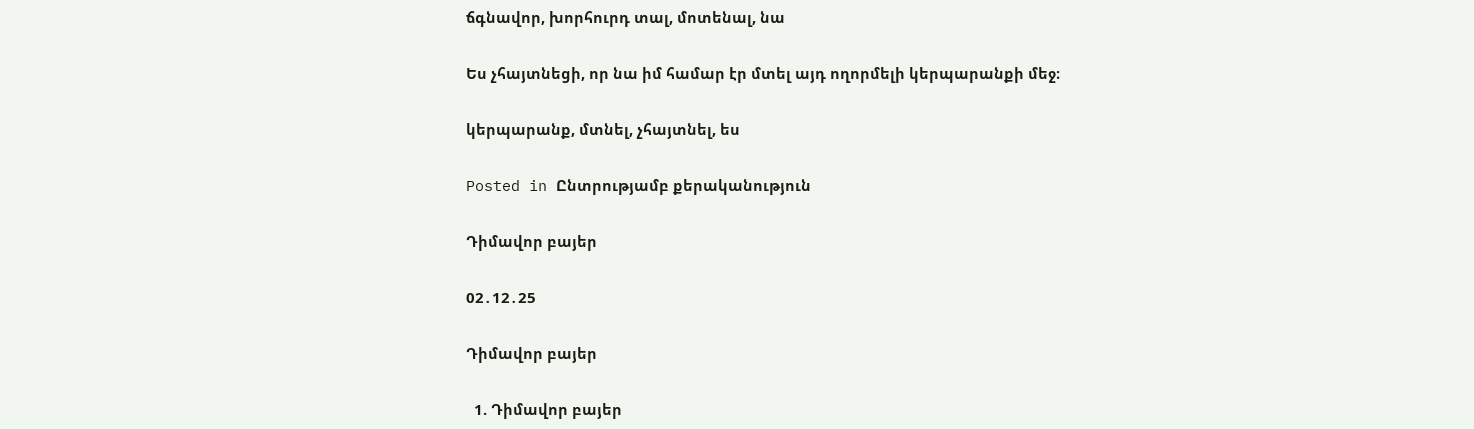ճգնավոր, խորհուրդ տալ, մոտենալ, նա

Ես չհայտնեցի, որ նա իմ համար էր մտել այդ ողորմելի կերպարանքի մեջ։

կերպարանք, մտնել, չհայտնել, ես

Posted in Ընտրությամբ քերականություն

Դիմավոր բայեր

02․12․25

Դիմավոր բայեր

  1. Դիմավոր բայեր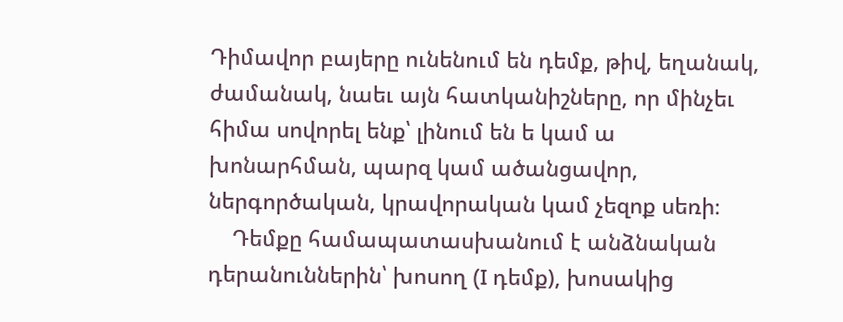Դիմավոր բայերը ունենում են դեմք, թիվ, եղանակ, ժամանակ, նաեւ այն հատկանիշները, որ մինչեւ հիմա սովորել ենք՝ լինում են ե կամ ա խոնարհման, պարզ կամ ածանցավոր, ներգործական, կրավորական կամ չեզոք սեռի։
    Դեմքը համապատասխանում է անձնական դերանուններին՝ խոսող (I դեմք), խոսակից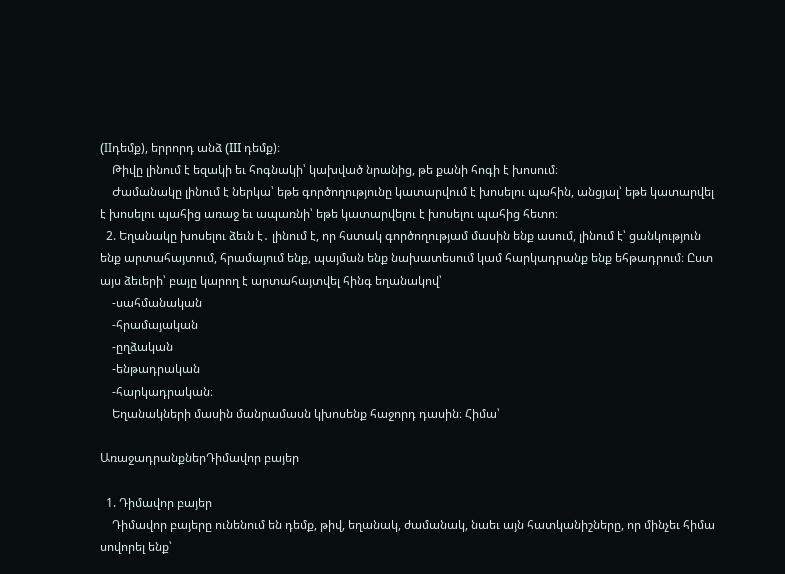(IIդեմք), երրորդ անձ (III դեմք)։
    Թիվը լինում է եզակի եւ հոգնակի՝ կախված նրանից, թե քանի հոգի է խոսում։
    Ժամանակը լինում է ներկա՝ եթե գործողությունը կատարվում է խոսելու պահին, անցյալ՝ եթե կատարվել է խոսելու պահից առաջ եւ ապառնի՝ եթե կատարվելու է խոսելու պահից հետո։
  2. Եղանակը խոսելու ձեւն է․ լինում է, որ հստակ գործողությամ մասին ենք ասում, լինում է՝ ցանկություն ենք արտահայտում, հրամայում ենք, պայման ենք նախատեսում կամ հարկադրանք ենք եհթադրում։ Ըստ այս ձեւերի՝ բայը կարող է արտահայտվել հինգ եղանակով՝
    -սահմանական
    -հրամայական
    -ըղձական
    -ենթադրական
    -հարկադրական։
    Եղանակների մասին մանրամասն կխոսենք հաջորդ դասին։ Հիմա՝

ԱռաջադրանքներԴիմավոր բայեր

  1. Դիմավոր բայեր
    Դիմավոր բայերը ունենում են դեմք, թիվ, եղանակ, ժամանակ, նաեւ այն հատկանիշները, որ մինչեւ հիմա սովորել ենք՝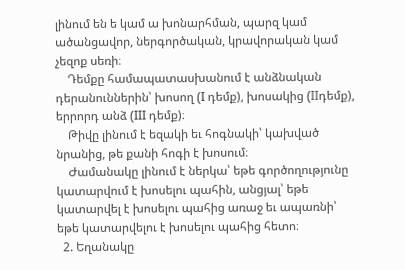լինում են ե կամ ա խոնարհման, պարզ կամ ածանցավոր, ներգործական, կրավորական կամ չեզոք սեռի։
    Դեմքը համապատասխանում է անձնական դերանուններին՝ խոսող (I դեմք), խոսակից (IIդեմք), երրորդ անձ (III դեմք)։
    Թիվը լինում է եզակի եւ հոգնակի՝ կախված նրանից, թե քանի հոգի է խոսում։
    Ժամանակը լինում է ներկա՝ եթե գործողությունը կատարվում է խոսելու պահին, անցյալ՝ եթե կատարվել է խոսելու պահից առաջ եւ ապառնի՝ եթե կատարվելու է խոսելու պահից հետո։
  2. Եղանակը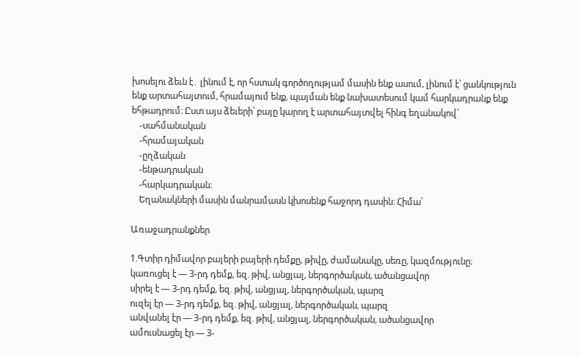խոսելու ձեւն է․ լինում է, որ հստակ գործողությամ մասին ենք ասում, լինում է՝ ցանկություն ենք արտահայտում, հրամայում ենք, պայման ենք նախատեսում կամ հարկադրանք ենք եհթադրում։ Ըստ այս ձեւերի՝ բայը կարող է արտահայտվել հինգ եղանակով՝
    -սահմանական
    -հրամայական
    -ըղձական
    -ենթադրական
    -հարկադրական։
    Եղանակների մասին մանրամասն կխոսենք հաջորդ դասին։ Հիմա՝

Առաջադրանքներ

1.Գտիր դիմավոր բայերի բայերի դեմքը, թիվը, ժամանակը, սեռը, կազմությունը։
կառուցել է — 3-րդ դեմք, եզ. թիվ, անցյալ, ներգործական, ածանցավոր
սիրել է — 3-րդ դեմք, եզ. թիվ, անցյալ, ներգործական, պարզ
ուզել էր — 3-րդ դեմք, եզ. թիվ, անցյալ, ներգործական, պարզ
անվանել էր — 3-րդ դեմք, եզ. թիվ, անցյալ, ներգործական, ածանցավոր
ամուսնացել էր — 3-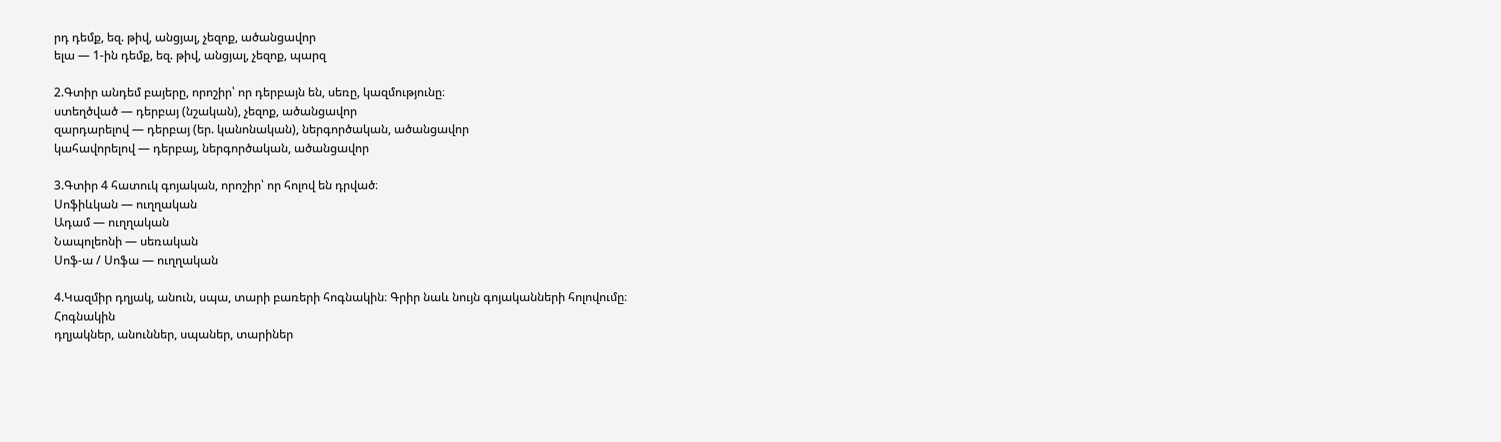րդ դեմք, եզ. թիվ, անցյալ, չեզոք, ածանցավոր
ելա — 1-ին դեմք, եզ. թիվ, անցյալ, չեզոք, պարզ

2.Գտիր անդեմ բայերը, որոշիր՝ որ դերբայն են, սեռը, կազմությունը։
ստեղծված — դերբայ (նշական), չեզոք, ածանցավոր
զարդարելով — դերբայ (եր. կանոնական), ներգործական, ածանցավոր
կահավորելով — դերբայ, ներգործական, ածանցավոր

3.Գտիր 4 հատուկ գոյական, որոշիր՝ որ հոլով են դրված։
Սոֆիևկան — ուղղական
Ադամ — ուղղական
Նապոլեոնի — սեռական
Սոֆ-ա / Սոֆա — ուղղական

4.Կազմիր դղյակ, անուն, սպա, տարի բառերի հոգնակին։ Գրիր նաև նույն գոյականների հոլովումը։
Հոգնակին
դղյակներ, անուններ, սպաներ, տարիներ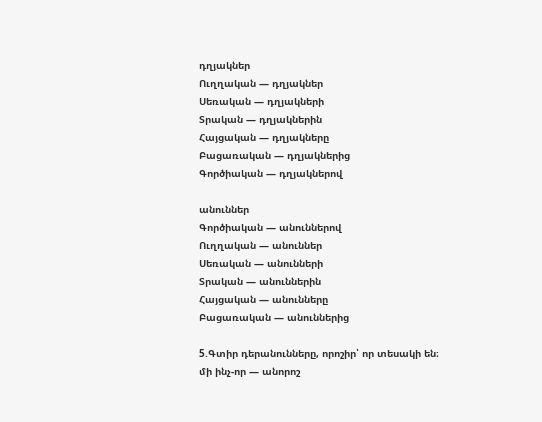դղյակներ
Ուղղական — դղյակներ
Սեռական — դղյակների
Տրական — դղյակներին
Հայցական — դղյակները
Բացառական — դղյակներից
Գործիական — դղյակներով

անուններ
Գործիական — անուններով
Ուղղական — անուններ
Սեռական — անունների
Տրական — անուններին
Հայցական — անունները
Բացառական — անուններից

5.Գտիր դերանունները, որոշիր՝ որ տեսակի են։
մի ինչ-որ — անորոշ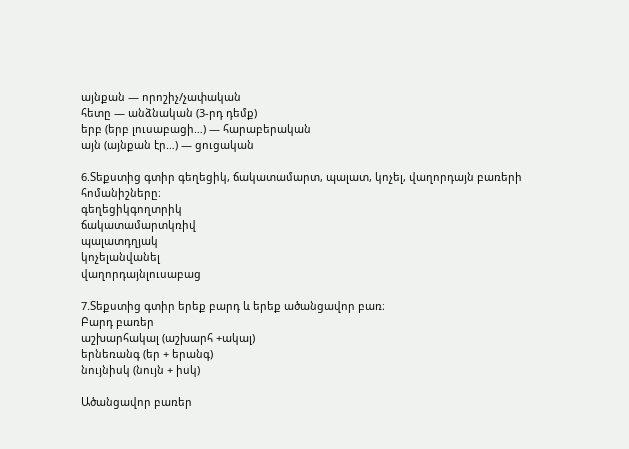այնքան — որոշիչ/չափական
հետը — անձնական (3-րդ դեմք)
երբ (երբ լուսաբացի…) — հարաբերական
այն (այնքան էր…) — ցուցական

6.Տեքստից գտիր գեղեցիկ, ճակատամարտ, պալատ, կոչել, վաղորդայն բառերի հոմանիշները։
գեղեցիկգողտրիկ
ճակատամարտկռիվ
պալատդղյակ
կոչելանվանել
վաղորդայնլուսաբաց

7.Տեքստից գտիր երեք բարդ և երեք ածանցավոր բառ։
Բարդ բառեր
աշխարհակալ (աշխարհ +ակալ)
երնեռանգ (եր + երանգ)
նույնիսկ (նույն + իսկ)

Ածանցավոր բառեր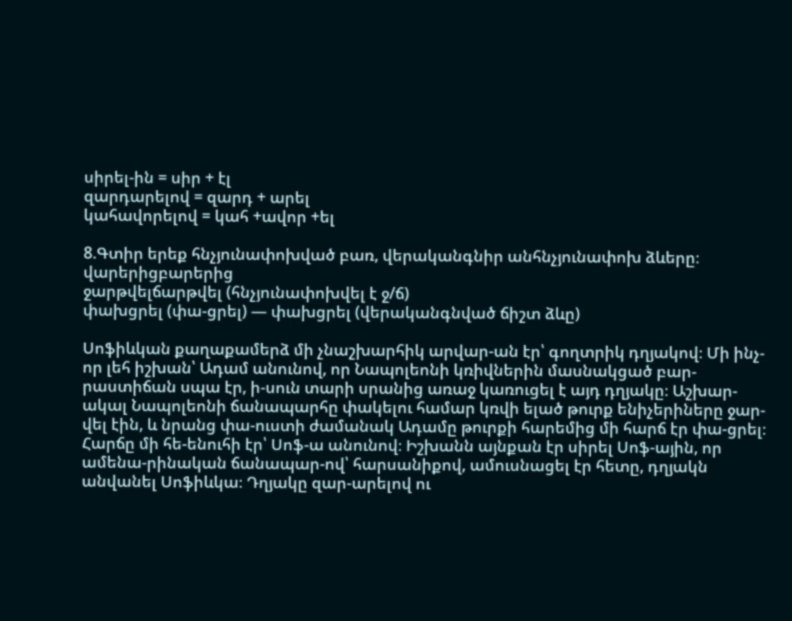սիրել-ին = սիր + էլ
զարդարելով = զարդ + արել
կահավորելով = կահ +ավոր +ել

8.Գտիր երեք հնչյունափոխված բառ, վերականգնիր անհնչյունափոխ ձևերը։
վարերիցբարերից
ջարթվելճարթվել (հնչյունափոխվել է ջ/ճ)
փախցրել (փա-ցրել) — փախցրել (վերականգնված ճիշտ ձևը)

Սոֆիևկան քաղաքամերձ մի չնաշխարհիկ արվար-ան էր՝ գողտրիկ դղյակով։ Մի ինչ-որ լեհ իշխան՝ Ադամ անունով, որ Նապոլեոնի կռիվներին մասնակցած բար-րաստիճան սպա էր, ի-սուն տարի սրանից առաջ կառուցել է այդ դղյակը։ Աշխար-ակալ Նապոլեոնի ճանապարհը փակելու համար կռվի ելած թուրք ենիչերիները ջար-վել էին, և նրանց փա-ուստի ժամանակ Ադամը թուրքի հարեմից մի հարճ էր փա-ցրել։ Հարճը մի հե-ենուհի էր՝ Սոֆ-ա անունով։ Իշխանն այնքան էր սիրել Սոֆ-ային, որ ամենա-րինական ճանապար-ով՝ հարսանիքով, ամուսնացել էր հետը, դղյակն անվանել Սոֆիևկա։ Դղյակը զար-արելով ու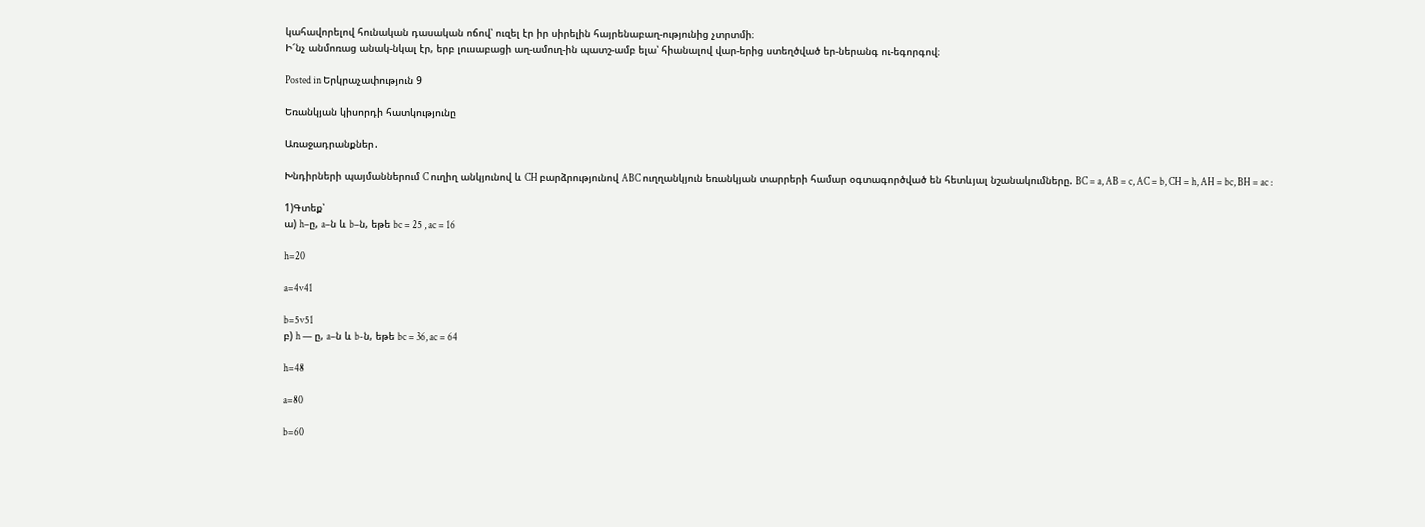կահավորելով հունական դասական ոճով՝ ուզել էր իր սիրելին հայրենաբաղ-ությունից չտրտմի։
Ի՜նչ անմոռաց անակ-նկալ էր, երբ լուսաբացի աղ-ամուղ-ին պատշ-ամբ ելա՝ հիանալով վար-երից ստեղծված եր-ներանգ ու-եգորգով։

Posted in Երկրաչափություն 9

Եռանկյան կիսորդի հատկությունը

Առաջադրանքներ․

Խնդիրների պայմաններում C ուղիղ անկյունով և CH բարձրությունով ABC ուղղանկյուն եռանկյան տարրերի համար օգտագործված են հետևյալ նշանակումները. BC = a, AB = c, AC = b, CH = h, AH = bc, BH = ac :

1)Գտեք՝
ա) h–ը, a–ն և b–ն, եթե bc = 25 , ac = 16

h=20

a=4v41

b=5v51
բ) h — ը, a–ն և b-ն, եթե bc = 36, ac = 64

h=48

a=80

b=60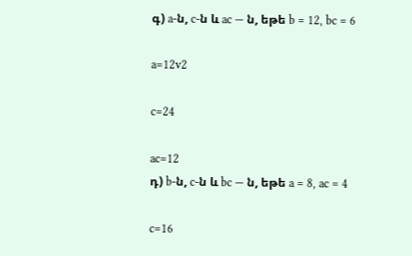գ) a-ն, c-ն և ac — ն, եթե b = 12, bc = 6

a=12v2

c=24

ac=12
դ) b-ն, c-ն և bc — ն, եթե a = 8, ac = 4

c=16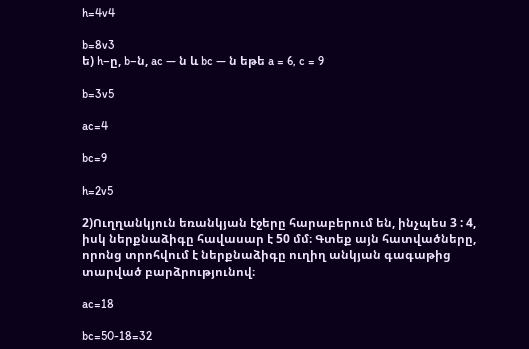h=4v4

b=8v3
ե) h–ը, b–ն, ac — ն և bc — ն եթե a = 6, c = 9

b=3v5

ac=4

bc=9

h=2v5

2)Ուղղանկյուն եռանկյան էջերը հարաբերում են, ինչպես 3 : 4, իսկ ներքնաձիգը հավասար է 50 մմ։ Գտեք այն հատվածները, որոնց տրոհվում է ներքնաձիգը ուղիղ անկյան գագաթից տարված բարձրությունով։

ac=18

bc=50-18=32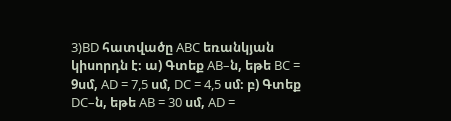3)BD հատվածը ABC եռանկյան կիսորդն է։ ա) Գտեք AB–ն, եթե BC = 9սմ, AD = 7,5 սմ, DC = 4,5 սմ։ բ) Գտեք DC–ն, եթե AB = 30 սմ, AD =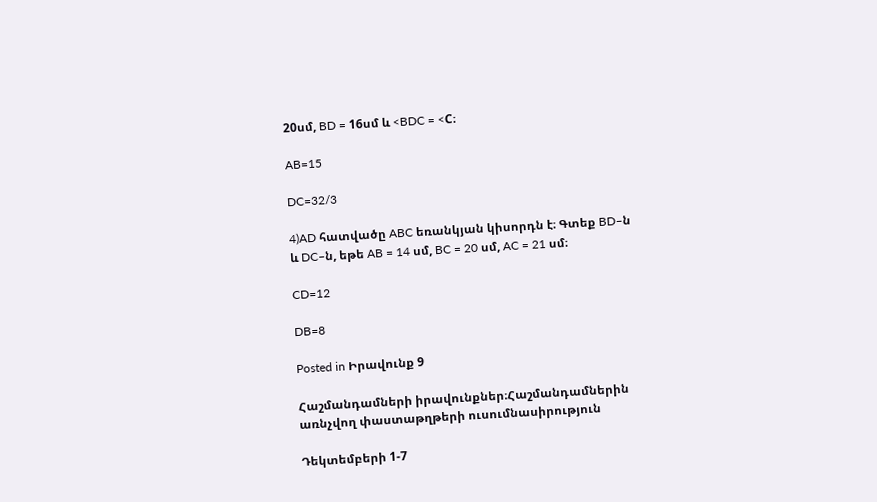20սմ, BD = 16սմ և <BDC = <C։

AB=15

DC=32/3

4)AD հատվածը ABC եռանկյան կիսորդն է։ Գտեք BD–ն և DC–ն, եթե AB = 14 սմ, BC = 20 սմ, AC = 21 սմ։

CD=12

DB=8

Posted in Իրավունք 9

Հաշմանդամների իրավունքներ։Հաշմանդամներին առնչվող փաստաթղթերի ուսումնասիրություն

Դեկտեմբերի 1-7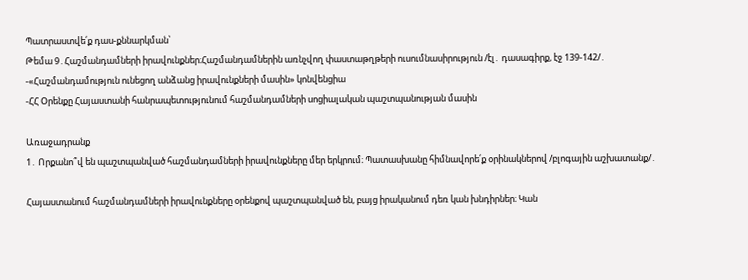Պատրաստվե՛ք դաս-քննարկման՝
Թեմա 9․Հաշմանդամների իրավունքներ։Հաշմանդամներին առնչվող փաստաթղթերի ուսումնասիրություն /էլ․ դասագիրք, էջ 139-142/․
-«Հաշմանդամություն ունեցող անձանց իրավունքների մասին» կոնվենցիա
-ՀՀ Օրենքը Հայաստանի հանրապետությունում հաշմանդամների սոցիալական պաշտպանության մասին

Առաջադրանք
1․ Որքանո՞վ են պաշտպանված հաշմանդամների իրավունքները մեր երկրում։ Պատասխանը հիմնավորե՛ք օրինակներով /բլոգային աշխատանք/․

Հայաստանում հաշմանդամների իրավունքները օրենքով պաշտպանված են, բայց իրականում դեռ կան խնդիրներ։ Կան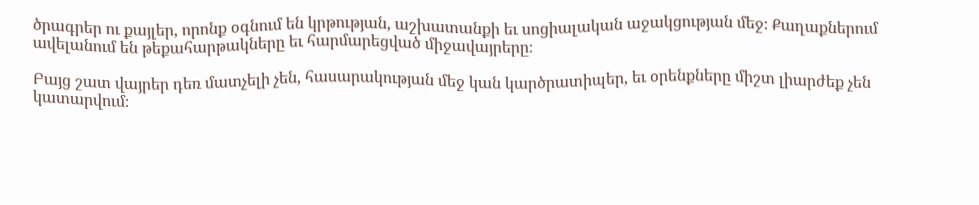ծրագրեր ու քայլեր, որոնք օգնում են կրթության, աշխատանքի եւ սոցիալական աջակցության մեջ։ Քաղաքներում ավելանում են թեքահարթակները եւ հարմարեցված միջավայրերը։

Բայց շատ վայրեր դեռ մատչելի չեն, հասարակության մեջ կան կարծրատիպեր, եւ օրենքները միշտ լիարժեք չեն կատարվում։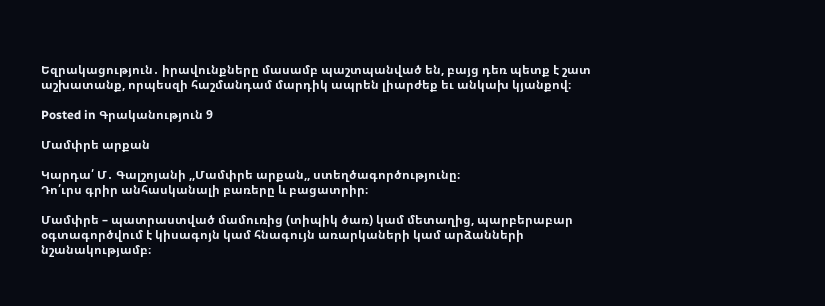Եզրակացություն․ իրավունքները մասամբ պաշտպանված են, բայց դեռ պետք է շատ աշխատանք, որպեսզի հաշմանդամ մարդիկ ապրեն լիարժեք եւ անկախ կյանքով։

Posted in Գրականություն 9

Մամփրե արքան

Կարդա՛ Մ․ Գալշոյանի ,,Մամփրե արքան,, ստեղծագործությունը։
Դո՛ւրս գրիր անհասկանալի բառերը և բացատրիր։

Մամփրե – պատրաստված մամուռից (տիպիկ ծառ) կամ մետաղից, պարբերաբար օգտագործվում է կիսագոյն կամ հնագույն առարկաների կամ արձանների նշանակությամբ։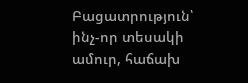Բացատրություն՝ ինչ-որ տեսակի ամուր, հաճախ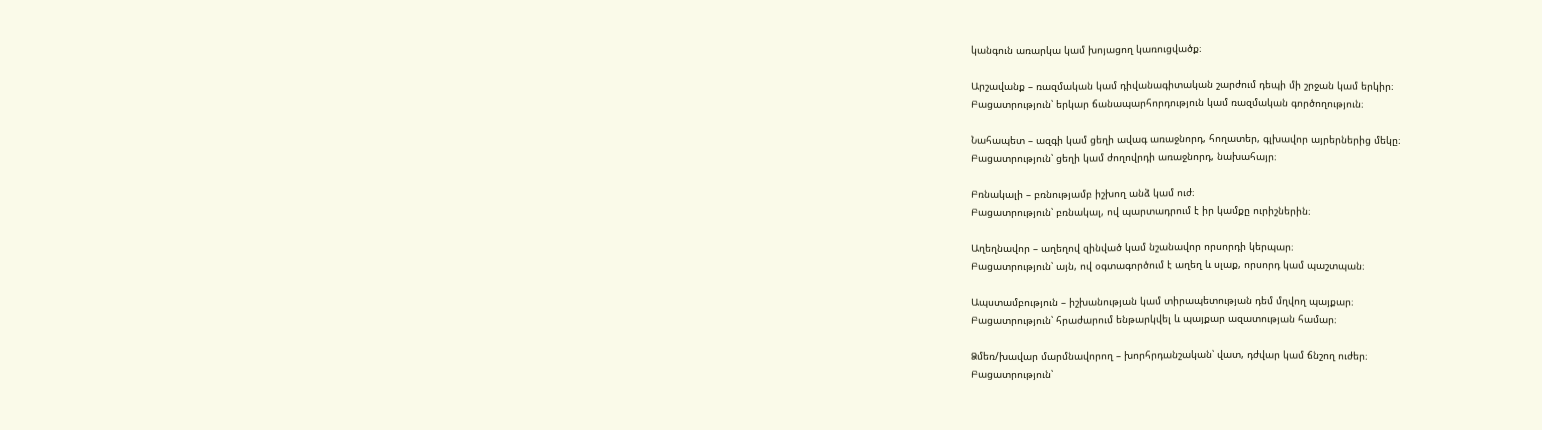կանգուն առարկա կամ խոյացող կառուցվածք։

Արշավանք – ռազմական կամ դիվանագիտական շարժում դեպի մի շրջան կամ երկիր։
Բացատրություն՝ երկար ճանապարհորդություն կամ ռազմական գործողություն։

Նահապետ – ազգի կամ ցեղի ավագ առաջնորդ, հողատեր, գլխավոր այրերներից մեկը։
Բացատրություն՝ ցեղի կամ ժողովրդի առաջնորդ, նախահայր։

Բռնակալի – բռնությամբ իշխող անձ կամ ուժ։
Բացատրություն՝ բռնակալ, ով պարտադրում է իր կամքը ուրիշներին։

Աղեղնավոր – աղեղով զինված կամ նշանավոր որսորդի կերպար։
Բացատրություն՝ այն, ով օգտագործում է աղեղ և սլաք, որսորդ կամ պաշտպան։

Ապստամբություն – իշխանության կամ տիրապետության դեմ մղվող պայքար։
Բացատրություն՝ հրաժարում ենթարկվել և պայքար ազատության համար։

Ձմեռ/խավար մարմնավորող – խորհրդանշական՝ վատ, դժվար կամ ճնշող ուժեր։
Բացատրություն՝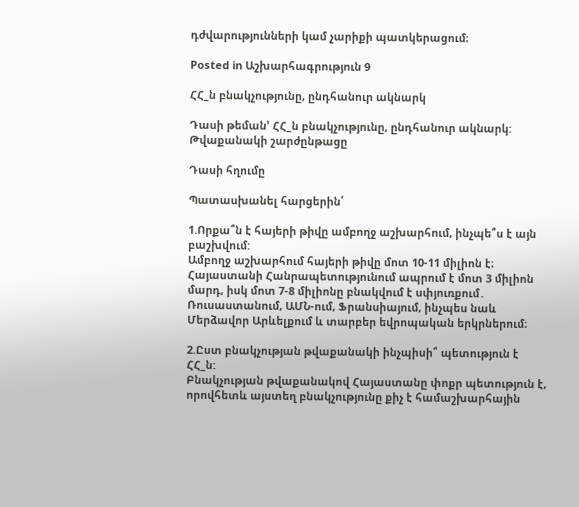դժվարությունների կամ չարիքի պատկերացում։

Posted in Աշխարհագրություն 9

ՀՀ_ն բնակչությունը, ընդհանուր ակնարկ

Դասի թեման’ ՀՀ_ն բնակչությունը, ընդհանուր ակնարկ: Թվաքանակի շարժընթացը

Դասի հղումը

Պատասխանել հարցերին՛

1.Որքա՞ն է հայերի թիվը ամբողջ աշխարհում, ինչպե՞ս է այն բաշխվում:
Ամբողջ աշխարհում հայերի թիվը մոտ 10-11 միլիոն է։ Հայաստանի Հանրապետությունում ապրում է մոտ 3 միլիոն մարդ, իսկ մոտ 7-8 միլիոնը բնակվում է սփյուռքում․ Ռուսաստանում, ԱՄՆ-ում, Ֆրանսիայում, ինչպես նաև Մերձավոր Արևելքում և տարբեր եվրոպական երկրներում։

2.Ըստ բնակչության թվաքանակի ինչպիսի՞ պետություն է ՀՀ_ն:
Բնակչության թվաքանակով Հայաստանը փոքր պետություն է, որովհետև այստեղ բնակչությունը քիչ է համաշխարհային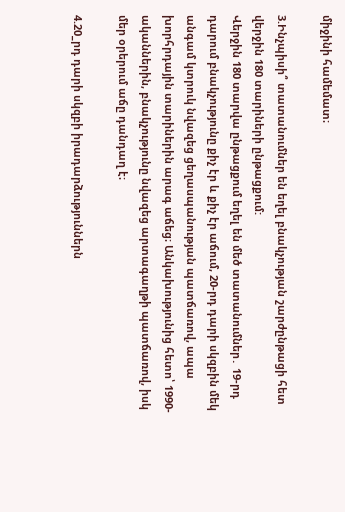միջինի համեմատ։

3.Ինչպիսի՞ տատանումներ են եղել բնակչության շարժընթացի հետ վերջին 180 տարիների ընթացքում:
Վերջին 180 տարվա ընթացքում եղել են մեծ տատանումներ․ 19-րդ դարում բնակչությունը քիչ էր և քիչ էր աճում, 20-րդ դարի սկզբին մեկ անգամ կտրուկ նվազեց ցեղասպանության պատճառով, ապա խորհրդային տարիներին արագ աճեց։ Անկախությունից հետո՝ 1990-ականներին, բնակչությունը նվազեց արտագաղթի պատճառով, իսկ մեր օրերում աճը դանդաղ է։

4.20_րդ դարի սկզբի իրադարձություններն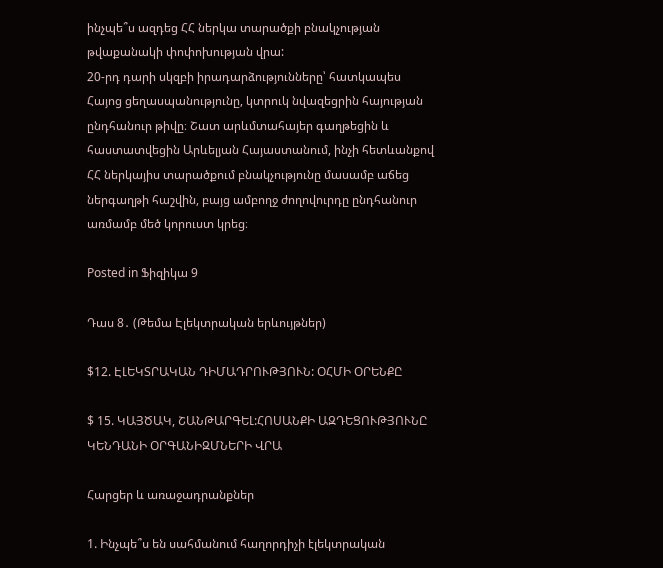ինչպե՞ս ազդեց ՀՀ ներկա տարածքի բնակչության թվաքանակի փոփոխության վրա:
20-րդ դարի սկզբի իրադարձությունները՝ հատկապես Հայոց ցեղասպանությունը, կտրուկ նվազեցրին հայության ընդհանուր թիվը։ Շատ արևմտահայեր գաղթեցին և հաստատվեցին Արևելյան Հայաստանում, ինչի հետևանքով ՀՀ ներկայիս տարածքում բնակչությունը մասամբ աճեց ներգաղթի հաշվին, բայց ամբողջ ժողովուրդը ընդհանուր առմամբ մեծ կորուստ կրեց։

Posted in Ֆիզիկա 9

Դաս 8․ (Թեմա Էլեկտրական երևույթներ)

$12. ԷԼԵԿՏՐԱԿԱՆ ԴԻՄԱԴՐՈՒԹՅՈՒՆ: ՕՀՄԻ ՕՐԵՆՔԸ

$ 15. ԿԱՅԾԱԿ, ՇԱՆԹԱՐԳԵԼ:ՀՈՍԱՆՔԻ ԱԶԴԵՑՈՒԹՅՈՒՆԸ ԿԵՆԴԱՆԻ ՕՐԳԱՆԻԶՄՆԵՐԻ ՎՐԱ

Հարցեր և առաջադրանքներ

1. Ինչպե՞ս են սահմանում հաղորդիչի էլեկտրական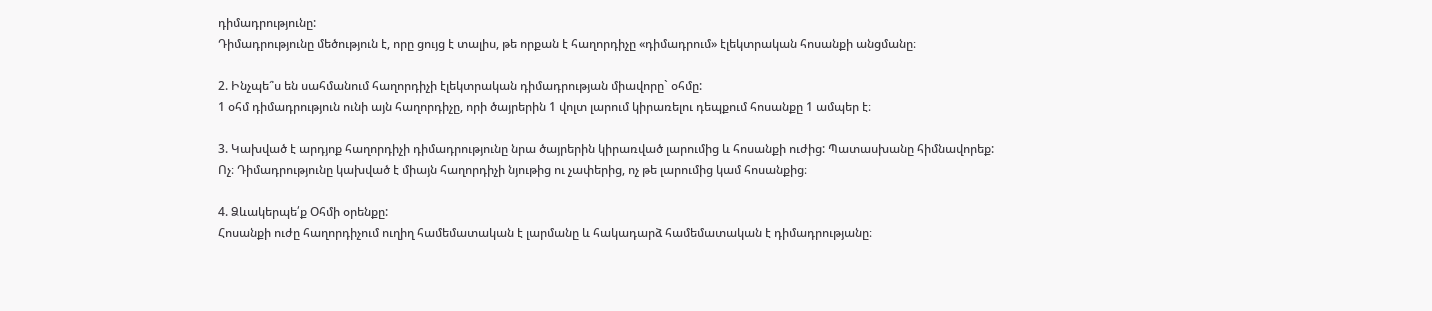դիմադրությունը:
Դիմադրությունը մեծություն է, որը ցույց է տալիս, թե որքան է հաղորդիչը «դիմադրում» էլեկտրական հոսանքի անցմանը։

2. Ինչպե՞ս են սահմանում հաղորդիչի էլեկտրական դիմադրության միավորը` օհմը:
1 օհմ դիմադրություն ունի այն հաղորդիչը, որի ծայրերին 1 վոլտ լարում կիրառելու դեպքում հոսանքը 1 ամպեր է։

3. Կախված է արդյոք հաղորդիչի դիմադրությունը նրա ծայրերին կիրառված լարումից և հոսանքի ուժից: Պատասխանը հիմնավորեք:
Ոչ։ Դիմադրությունը կախված է միայն հաղորդիչի նյութից ու չափերից, ոչ թե լարումից կամ հոսանքից։

4. Ձևակերպե՛ք Օհմի օրենքը:
Հոսանքի ուժը հաղորդիչում ուղիղ համեմատական է լարմանը և հակադարձ համեմատական է դիմադրությանը։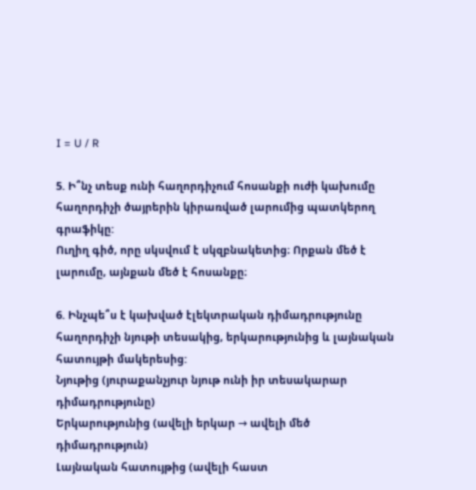I = U / R

5. Ի՞նչ տեսք ունի հաղորդիչում հոսանքի ուժի կախումը հաղորդիչի ծայրերին կիրառված լարումից պատկերող գրաֆիկը:
Ուղիղ գիծ, որը սկսվում է սկզբնակետից։ Որքան մեծ է լարումը, այնքան մեծ է հոսանքը։

6. Ինչպե՞ս է կախված էլեկտրական դիմադրությունը հաղորդիչի նյութի տեսակից, երկարությունից և լայնական հատույթի մակերեսից:
Նյութից (յուրաքանչյուր նյութ ունի իր տեսակարար դիմադրությունը)
Երկարությունից (ավելի երկար → ավելի մեծ դիմադրություն)
Լայնական հատույթից (ավելի հաստ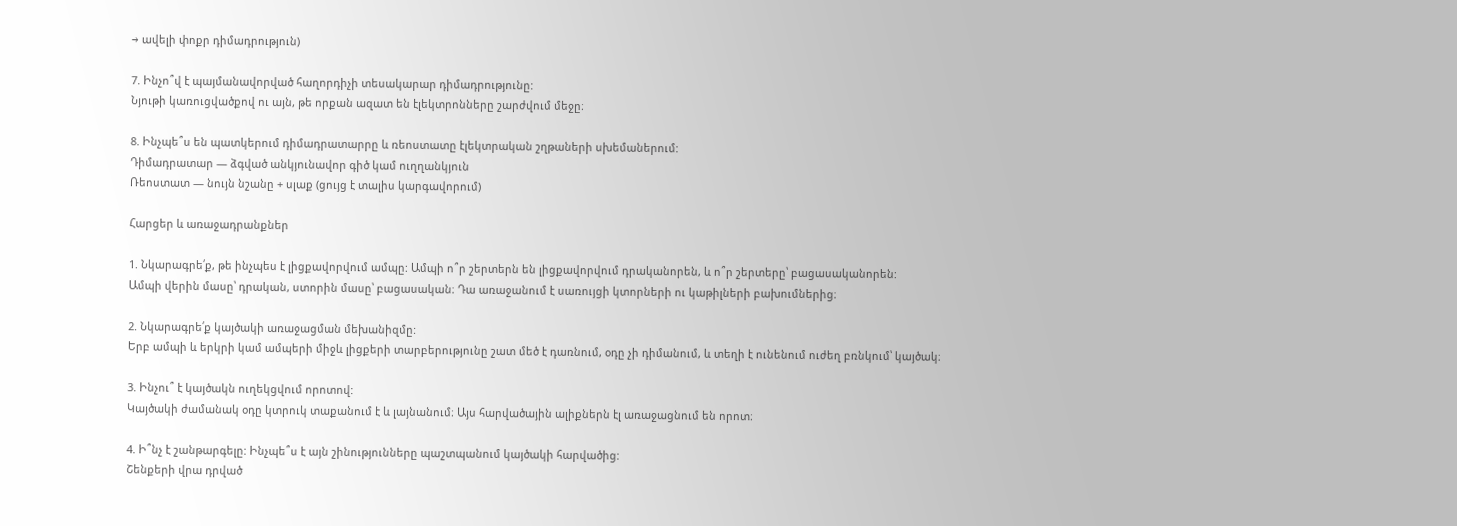→ ավելի փոքր դիմադրություն)

7. Ինչո՞վ է պայմանավորված հաղորդիչի տեսակարար դիմադրությունը:
Նյութի կառուցվածքով ու այն, թե որքան ազատ են էլեկտրոնները շարժվում մեջը։

8. Ինչպե՞ս են պատկերում դիմադրատարրը և ռեոստատը էլեկտրական շղթաների սխեմաներում:
Դիմադրատար — ձգված անկյունավոր գիծ կամ ուղղանկյուն
Ռեոստատ — նույն նշանը + սլաք (ցույց է տալիս կարգավորում)

Հարցեր և առաջադրանքներ

1. Նկարագրե՛ք, թե ինչպես է լիցքավորվում ամպը: Ամպի ո՞ր շերտերն են լիցքավորվում դրականորեն, և ո՞ր շերտերը՝ բացասականորեն:
Ամպի վերին մասը՝ դրական, ստորին մասը՝ բացասական։ Դա առաջանում է սառույցի կտորների ու կաթիլների բախումներից։

2. Նկարագրե՛ք կայծակի առաջացման մեխանիզմը:
Երբ ամպի և երկրի կամ ամպերի միջև լիցքերի տարբերությունը շատ մեծ է դառնում, օդը չի դիմանում, և տեղի է ունենում ուժեղ բռնկում՝ կայծակ։

3. Ինչու՞ է կայծակն ուղեկցվում որոտով:
Կայծակի ժամանակ օդը կտրուկ տաքանում է և լայնանում։ Այս հարվածային ալիքներն էլ առաջացնում են որոտ։

4. Ի՞նչ է շանթարգելը: Ինչպե՞ս է այն շինությունները պաշտպանում կայծակի հարվածից:
Շենքերի վրա դրված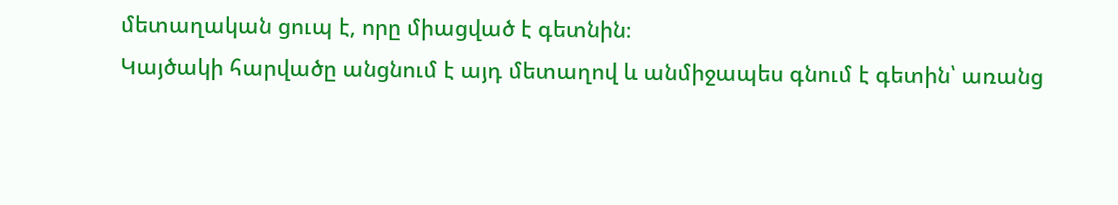մետաղական ցուպ է, որը միացված է գետնին։
Կայծակի հարվածը անցնում է այդ մետաղով և անմիջապես գնում է գետին՝ առանց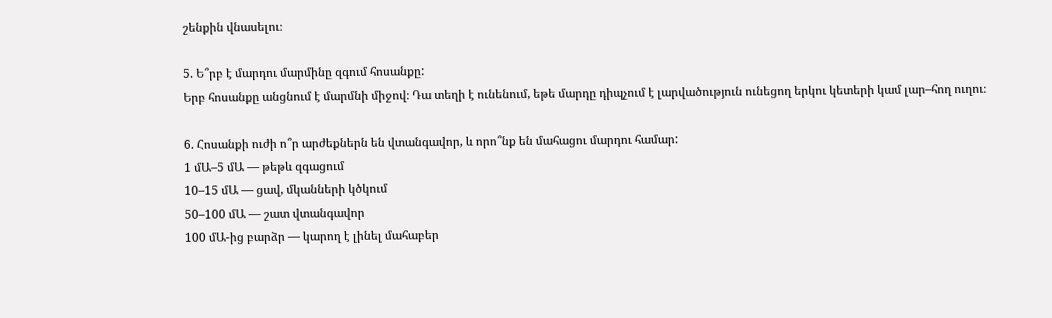շենքին վնասելու։

5. Ե՞րբ է մարդու մարմինը զգում հոսանքը:
Երբ հոսանքը անցնում է մարմնի միջով։ Դա տեղի է ունենում, եթե մարդը դիպչում է լարվածություն ունեցող երկու կետերի կամ լար–հող ուղու։

6. Հոսանքի ուժի ո՞ր արժեքներն են վտանգավոր, և որո՞նք են մահացու մարդու համար:
1 մԱ–5 մԱ — թեթև զգացում
10–15 մԱ — ցավ, մկանների կծկում
50–100 մԱ — շատ վտանգավոր
100 մԱ-ից բարձր — կարող է լինել մահաբեր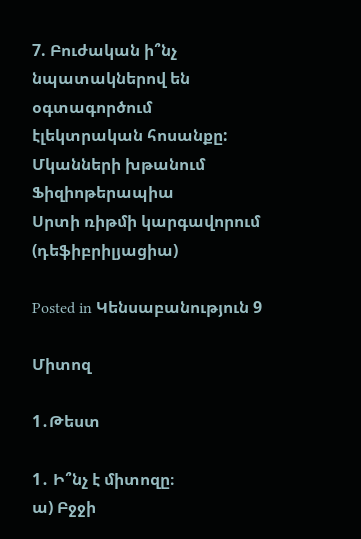7. Բուժական ի՞նչ նպատակներով են օգտագործում էլեկտրական հոսանքը:
Մկանների խթանում
Ֆիզիոթերապիա
Սրտի ռիթմի կարգավորում (դեֆիբրիլյացիա)

Posted in Կենսաբանություն 9

Միտոզ

1․Թեստ

1․ Ի՞նչ է միտոզը։
ա) Բջջի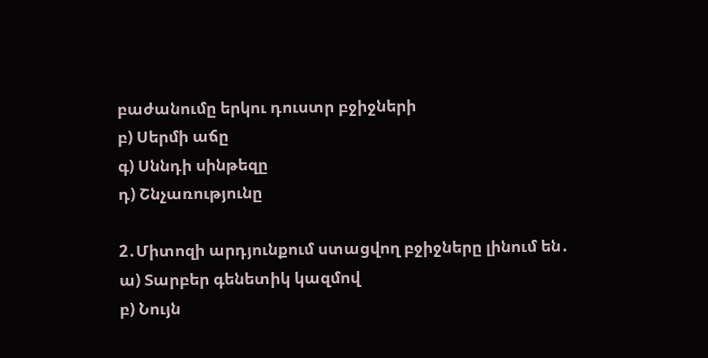բաժանումը երկու դուստր բջիջների
բ) Սերմի աճը
գ) Սննդի սինթեզը
դ) Շնչառությունը

2․Միտոզի արդյունքում ստացվող բջիջները լինում են․
ա) Տարբեր գենետիկ կազմով
բ) Նույն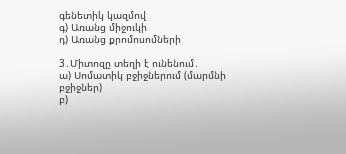գենետիկ կազմով
գ) Առանց միջուկի
դ) Առանց քրոմոսոմների

3․Միտոզը տեղի է ունենում․
ա) Սոմատիկ բջիջներում (մարմնի բջիջներ)
բ)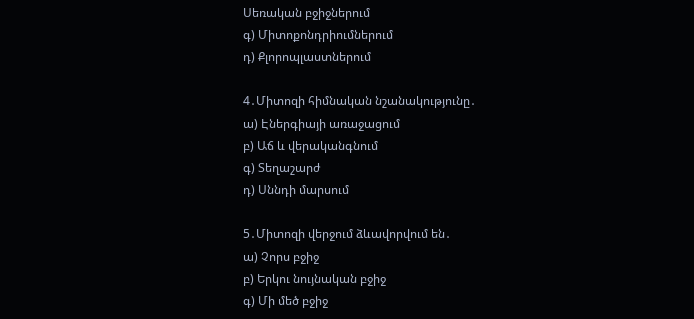Սեռական բջիջներում
գ) Միտոքոնդրիումներում
դ) Քլորոպլաստներում

4․Միտոզի հիմնական նշանակությունը․
ա) Էներգիայի առաջացում
բ) Աճ և վերականգնում
գ) Տեղաշարժ
դ) Սննդի մարսում

5․Միտոզի վերջում ձևավորվում են․
ա) Չորս բջիջ
բ) Երկու նույնական բջիջ
գ) Մի մեծ բջիջ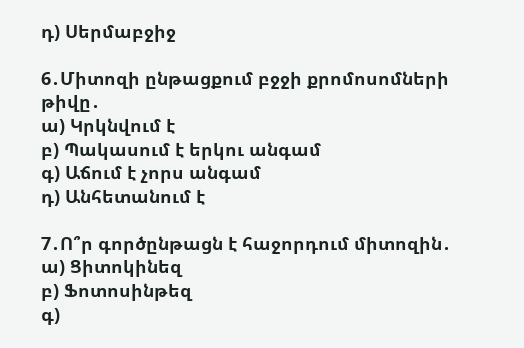դ) Սերմաբջիջ

6․Միտոզի ընթացքում բջջի քրոմոսոմների թիվը․
ա) Կրկնվում է
բ) Պակասում է երկու անգամ
գ) Աճում է չորս անգամ
դ) Անհետանում է

7․Ո՞ր գործընթացն է հաջորդում միտոզին․
ա) Ցիտոկինեզ
բ) Ֆոտոսինթեզ
գ)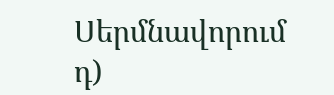Սերմնավորում
դ)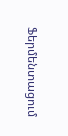Ֆերմենտացում